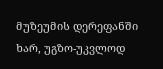მუზეუმის დერეფანში ხარ, უგზო-უკვლოდ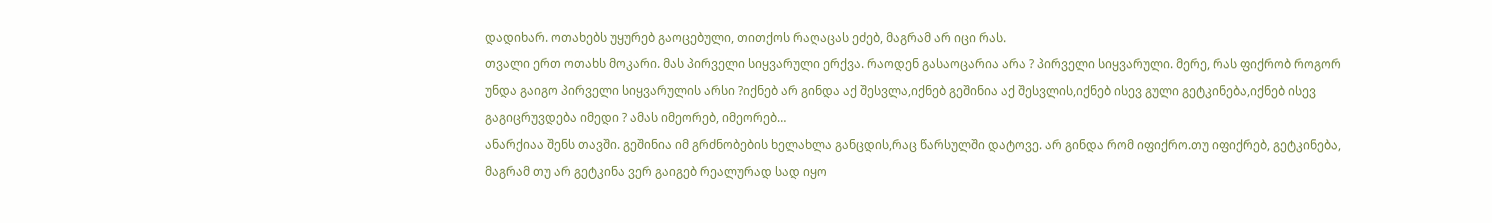დადიხარ. ოთახებს უყურებ გაოცებული, თითქოს რაღაცას ეძებ, მაგრამ არ იცი რას.
თვალი ერთ ოთახს მოკარი. მას პირველი სიყვარული ერქვა. რაოდენ გასაოცარია არა ? პირველი სიყვარული. მერე, რას ფიქრობ როგორ უნდა გაიგო პირველი სიყვარულის არსი ?იქნებ არ გინდა აქ შესვლა,იქნებ გეშინია აქ შესვლის,იქნებ ისევ გული გეტკინება,იქნებ ისევ გაგიცრუვდება იმედი ? ამას იმეორებ, იმეორებ…
ანარქიაა შენს თავში. გეშინია იმ გრძნობების ხელახლა განცდის,რაც წარსულში დატოვე. არ გინდა რომ იფიქრო.თუ იფიქრებ, გეტკინება, მაგრამ თუ არ გეტკინა ვერ გაიგებ რეალურად სად იყო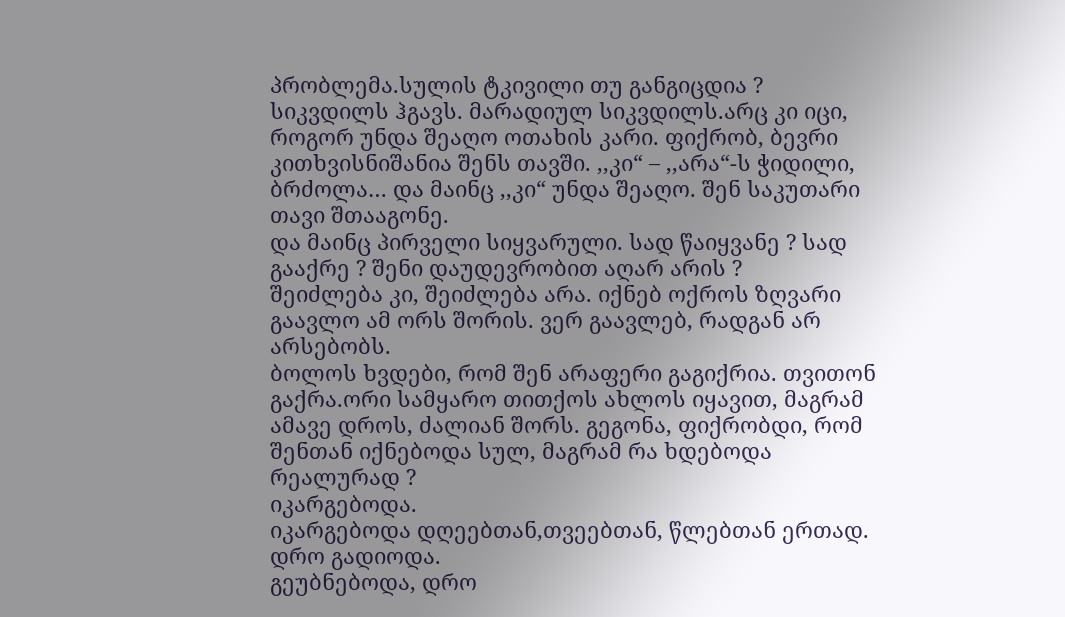პრობლემა.სულის ტკივილი თუ განგიცდია ? სიკვდილს ჰგავს. მარადიულ სიკვდილს.არც კი იცი, როგორ უნდა შეაღო ოთახის კარი. ფიქრობ, ბევრი კითხვისნიშანია შენს თავში. ,,კი“ – ,,არა“-ს ჭიდილი, ბრძოლა… და მაინც ,,კი“ უნდა შეაღო. შენ საკუთარი თავი შთააგონე.
და მაინც პირველი სიყვარული. სად წაიყვანე ? სად გააქრე ? შენი დაუდევრობით აღარ არის ?
შეიძლება კი, შეიძლება არა. იქნებ ოქროს ზღვარი გაავლო ამ ორს შორის. ვერ გაავლებ, რადგან არ არსებობს.
ბოლოს ხვდები, რომ შენ არაფერი გაგიქრია. თვითონ გაქრა.ორი სამყარო თითქოს ახლოს იყავით, მაგრამ ამავე დროს, ძალიან შორს. გეგონა, ფიქრობდი, რომ შენთან იქნებოდა სულ, მაგრამ რა ხდებოდა რეალურად ?
იკარგებოდა.
იკარგებოდა დღეებთან,თვეებთან, წლებთან ერთად.
დრო გადიოდა.
გეუბნებოდა, დრო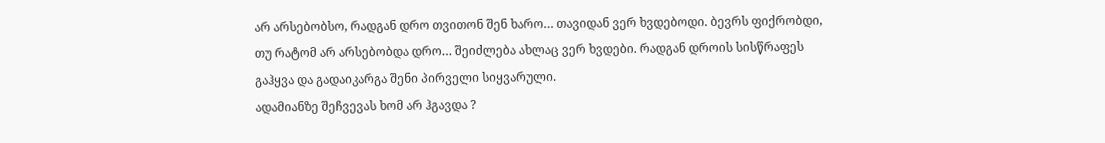არ არსებობსო, რადგან დრო თვითონ შენ ხარო… თავიდან ვერ ხვდებოდი. ბევრს ფიქრობდი, თუ რატომ არ არსებობდა დრო… შეიძლება ახლაც ვერ ხვდები. რადგან დროის სისწრაფეს გაჰყვა და გადაიკარგა შენი პირველი სიყვარული.
ადამიანზე შეჩვევას ხომ არ ჰგავდა ?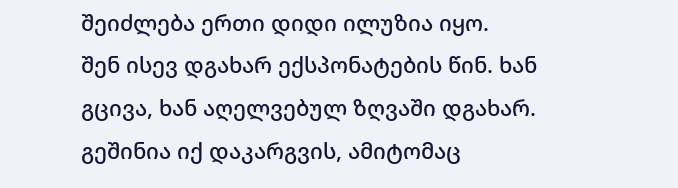შეიძლება ერთი დიდი ილუზია იყო.
შენ ისევ დგახარ ექსპონატების წინ. ხან გცივა, ხან აღელვებულ ზღვაში დგახარ. გეშინია იქ დაკარგვის, ამიტომაც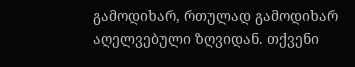გამოდიხარ, რთულად გამოდიხარ აღელვებული ზღვიდან. თქვენი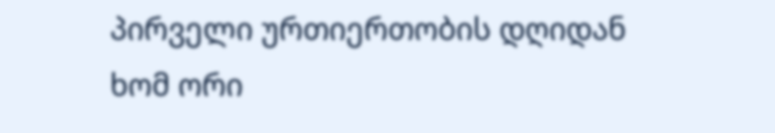პირველი ურთიერთობის დღიდან ხომ ორი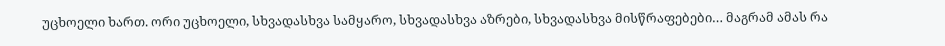უცხოელი ხართ. ორი უცხოელი, სხვადასხვა სამყარო, სხვადასხვა აზრები, სხვადასხვა მისწრაფებები… მაგრამ ამას რა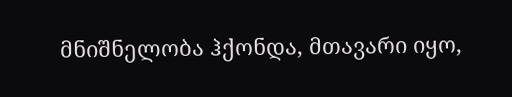მნიშნელობა ჰქონდა, მთავარი იყო,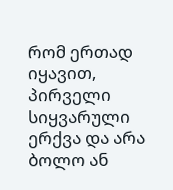რომ ერთად იყავით, პირველი სიყვარული ერქვა და არა ბოლო ან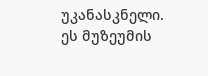უკანასკნელი.
ეს მუზეუმის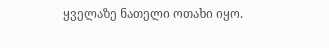ყველაზე ნათელი ოთახი იყო.